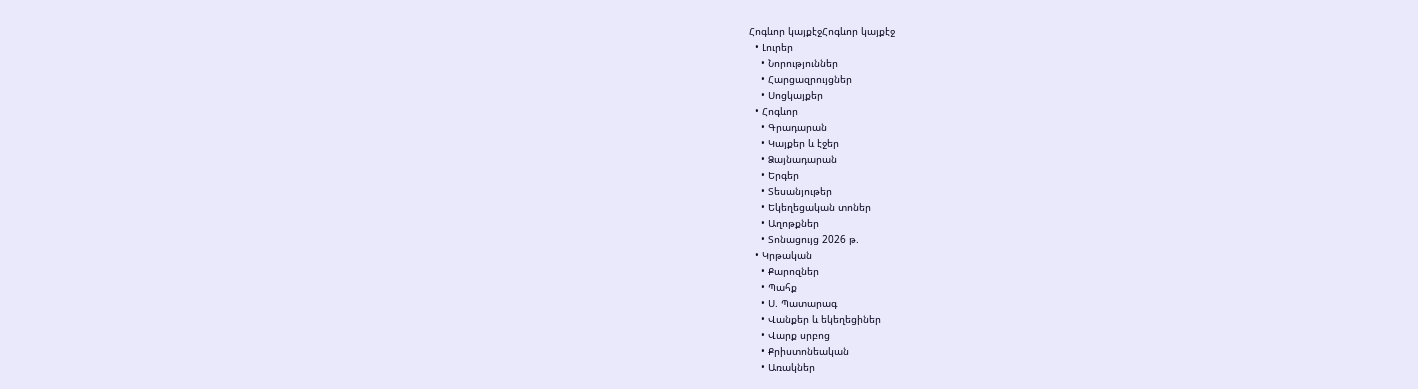Հոգևոր կայքէջՀոգևոր կայքէջ
  • Լուրեր
    • Նորություններ
    • Հարցազրույցներ
    • Սոցկայքեր
  • Հոգևոր
    • Գրադարան
    • Կայքեր և էջեր
    • Ձայնադարան
    • Երգեր
    • Տեսանյութեր
    • Եկեղեցական տոներ
    • Աղոթքներ
    • Տոնացույց 2026 թ.
  • Կրթական
    • Քարոզներ
    • Պահք
    • Ս. Պատարագ
    • Վանքեր և եկեղեցիներ
    • Վարք սրբոց
    • Քրիստոնեական
    • Առակներ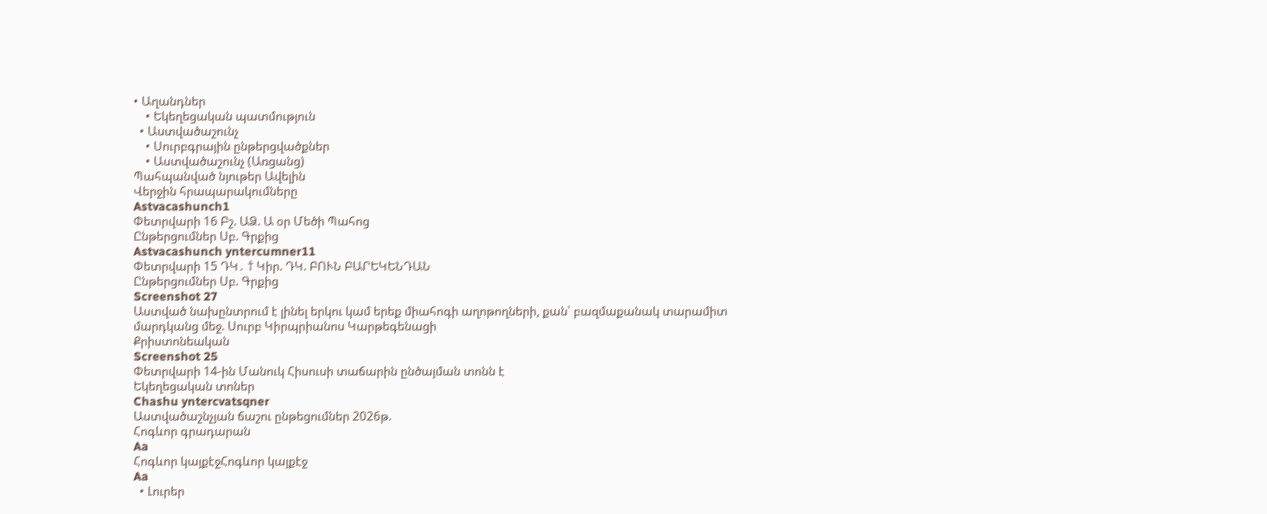• Աղանդներ
    • Եկեղեցական պատմություն
  • Աստվածաշունչ
    • Սուրբգրային ընթերցվածքներ
    • Աստվածաշունչ (Առցանց)
Պահպանված նյութեր Ավելին
Վերջին հրապարակումները
Astvacashunch1
Փետրվարի 16 Բշ. ԱՁ. Ա օր Մեծի Պահոց
Ընթերցումներ Սբ. Գրքից
Astvacashunch yntercumner11
Փետրվարի 15 ԴԿ․ † Կիր. ԴԿ. ԲՈՒՆ ԲԱՐԵԿԵՆԴԱՆ
Ընթերցումներ Սբ. Գրքից
Screenshot 27
Աստված նախընտրում է լինել երկու կամ երեք միահոգի աղոթողների, քան՝ բազմաքանակ տարամիտ մարդկանց մեջ. Սուրբ Կիրպրիանոս Կարթեգենացի
Քրիստոնեական
Screenshot 25
Փետրվարի 14-ին Մանուկ Հիսուսի տաճարին ընծայման տոնն է
Եկեղեցական տոներ
Chashu yntercvatsqner
Աստվածաշնչյան ճաշու ընթեցումներ 2026թ.
Հոգևոր գրադարան
Aa
Հոգևոր կայքէջՀոգևոր կայքէջ
Aa
  • Լուրեր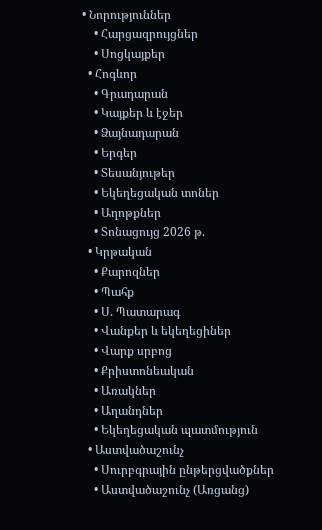• Նորություններ
    • Հարցազրույցներ
    • Սոցկայքեր
  • Հոգևոր
    • Գրադարան
    • Կայքեր և էջեր
    • Ձայնադարան
    • Երգեր
    • Տեսանյութեր
    • Եկեղեցական տոներ
    • Աղոթքներ
    • Տոնացույց 2026 թ.
  • Կրթական
    • Քարոզներ
    • Պահք
    • Ս. Պատարագ
    • Վանքեր և եկեղեցիներ
    • Վարք սրբոց
    • Քրիստոնեական
    • Առակներ
    • Աղանդներ
    • Եկեղեցական պատմություն
  • Աստվածաշունչ
    • Սուրբգրային ընթերցվածքներ
    • Աստվածաշունչ (Առցանց)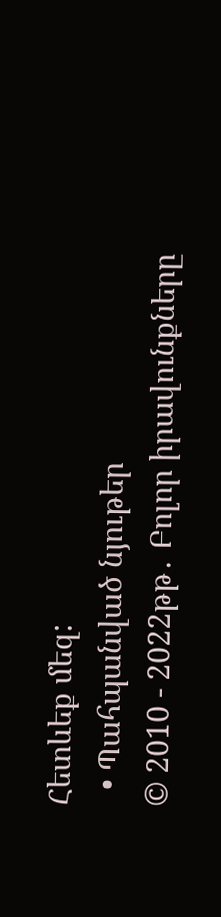Հետևեք մեզ:
  • Պահպանված նյութեր
© 2010 - 2022թթ․ Բոլոր իրավունքները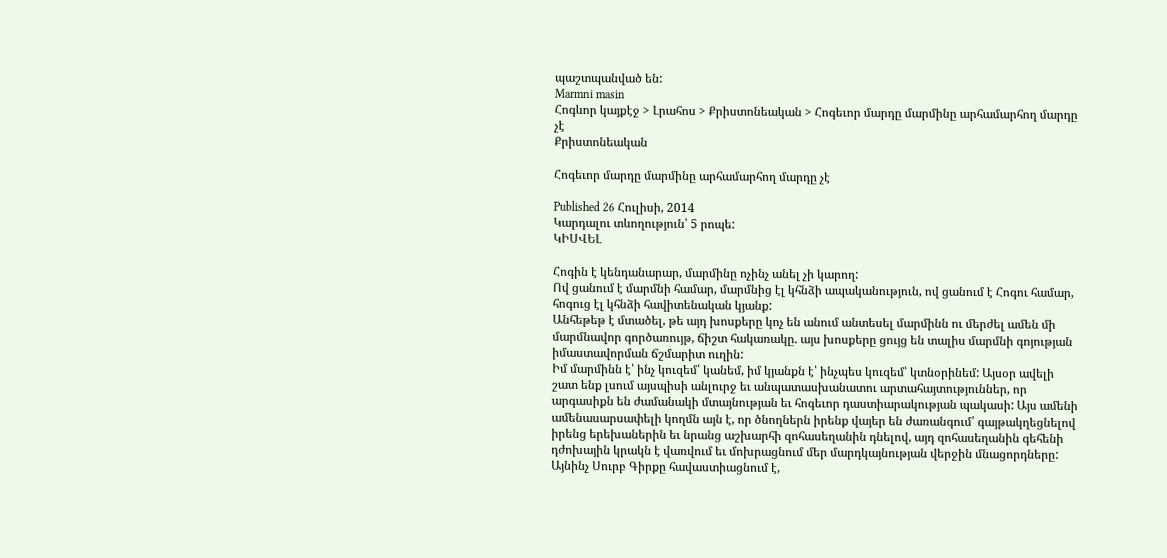պաշտպանված են:
Marmni masin
Հոգևոր կայքէջ > Լրահոս > Քրիստոնեական > Հոգեւոր մարդը մարմինը արհամարհող մարդը չէ
Քրիստոնեական

Հոգեւոր մարդը մարմինը արհամարհող մարդը չէ

Published 26 Հուլիսի, 2014
Կարդալու տևողություն՝ 5 րոպե:
ԿԻՍՎԵԼ

Հոգին է կենդանարար, մարմինը ոչինչ անել չի կարող:
Ով ցանում է մարմնի համար, մարմնից էլ կհնձի ապականություն, ով ցանում է Հոգու համար, հոգուց էլ կհնձի հավիտենական կյանք:
Անհեթեթ է մտածել, թե այդ խոսքերը կոչ են անում անտեսել մարմինն ու մերժել ամեն մի մարմնավոր գործառույթ, ճիշտ հակառակը. այս խոսքերը ցույց են տալիս մարմնի գոյության իմաստավորման ճշմարիտ ուղին:
Իմ մարմինն է՝ ինչ կուզեմ՝ կանեմ, իմ կյանքն է՝ ինչպես կուզեմ՝ կտնօրինեմ: Այսօր ավելի շատ ենք լսում այսպիսի անլուրջ եւ անպատասխանատու արտահայտություններ, որ արգասիքն են ժամանակի մտայնության եւ հոգեւոր դաստիարակության պակասի: Այս ամենի ամենասարսափելի կողմն այն է, որ ծնողներն իրենք վայեր են ժառանգում՝ գայթակղեցնելով իրենց երեխաներին եւ նրանց աշխարհի զոհասեղանին դնելով, այդ զոհասեղանին գեհենի դժոխային կրակն է վառվում եւ մոխրացնում մեր մարդկայնության վերջին մնացորդները: Այնինչ Սուրբ Գիրքը հավաստիացնում է,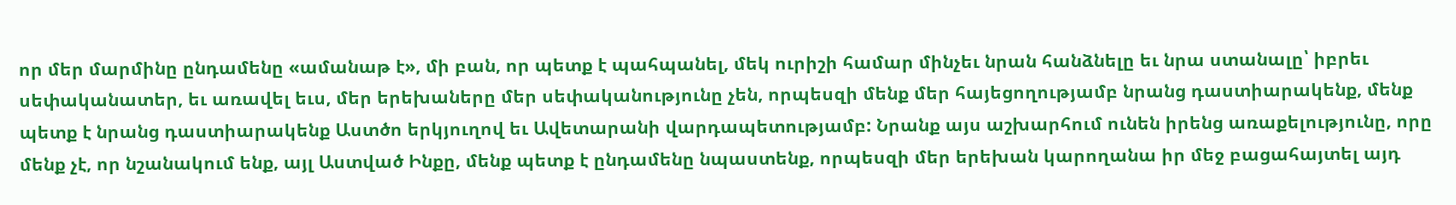որ մեր մարմինը ընդամենը «ամանաթ է», մի բան, որ պետք է պահպանել, մեկ ուրիշի համար մինչեւ նրան հանձնելը եւ նրա ստանալը՝ իբրեւ սեփականատեր, եւ առավել եւս, մեր երեխաները մեր սեփականությունը չեն, որպեսզի մենք մեր հայեցողությամբ նրանց դաստիարակենք, մենք պետք է նրանց դաստիարակենք Աստծո երկյուղով եւ Ավետարանի վարդապետությամբ: Նրանք այս աշխարհում ունեն իրենց առաքելությունը, որը մենք չէ, որ նշանակում ենք, այլ Աստված Ինքը, մենք պետք է ընդամենը նպաստենք, որպեսզի մեր երեխան կարողանա իր մեջ բացահայտել այդ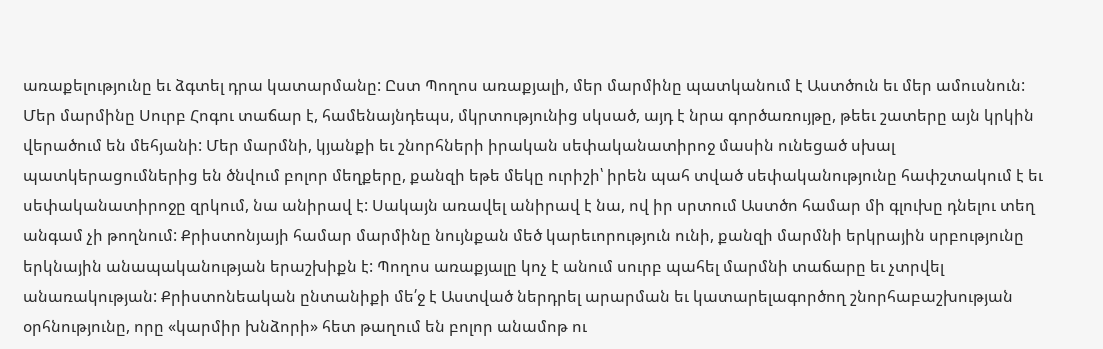առաքելությունը եւ ձգտել դրա կատարմանը: Ըստ Պողոս առաքյալի, մեր մարմինը պատկանում է Աստծուն եւ մեր ամուսնուն: Մեր մարմինը Սուրբ Հոգու տաճար է, համենայնդեպս, մկրտությունից սկսած, այդ է նրա գործառույթը, թեեւ շատերը այն կրկին վերածում են մեհյանի: Մեր մարմնի, կյանքի եւ շնորհների իրական սեփականատիրոջ մասին ունեցած սխալ պատկերացումներից են ծնվում բոլոր մեղքերը, քանզի եթե մեկը ուրիշի՝ իրեն պահ տված սեփականությունը հափշտակում է եւ սեփականատիրոջը զրկում, նա անիրավ է: Սակայն առավել անիրավ է նա, ով իր սրտում Աստծո համար մի գլուխը դնելու տեղ անգամ չի թողնում: Քրիստոնյայի համար մարմինը նույնքան մեծ կարեւորություն ունի, քանզի մարմնի երկրային սրբությունը երկնային անապականության երաշխիքն է: Պողոս առաքյալը կոչ է անում սուրբ պահել մարմնի տաճարը եւ չտրվել անառակության: Քրիստոնեական ընտանիքի մե՛ջ է Աստված ներդրել արարման եւ կատարելագործող շնորհաբաշխության օրհնությունը, որը «կարմիր խնձորի» հետ թաղում են բոլոր անամոթ ու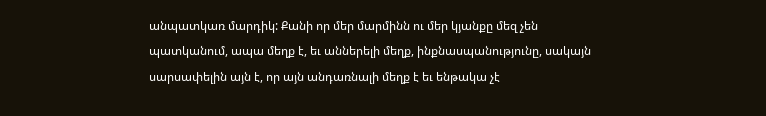անպատկառ մարդիկ: Քանի որ մեր մարմինն ու մեր կյանքը մեզ չեն պատկանում, ապա մեղք է, եւ աններելի մեղք, ինքնասպանությունը, սակայն սարսափելին այն է, որ այն անդառնալի մեղք է եւ ենթակա չէ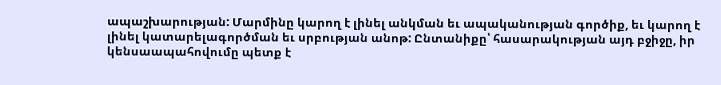ապաշխարության: Մարմինը կարող է լինել անկման եւ ապականության գործիք, եւ կարող է լինել կատարելագործման եւ սրբության անոթ: Ընտանիքը՝ հասարակության այդ բջիջը, իր կենսաապահովումը պետք է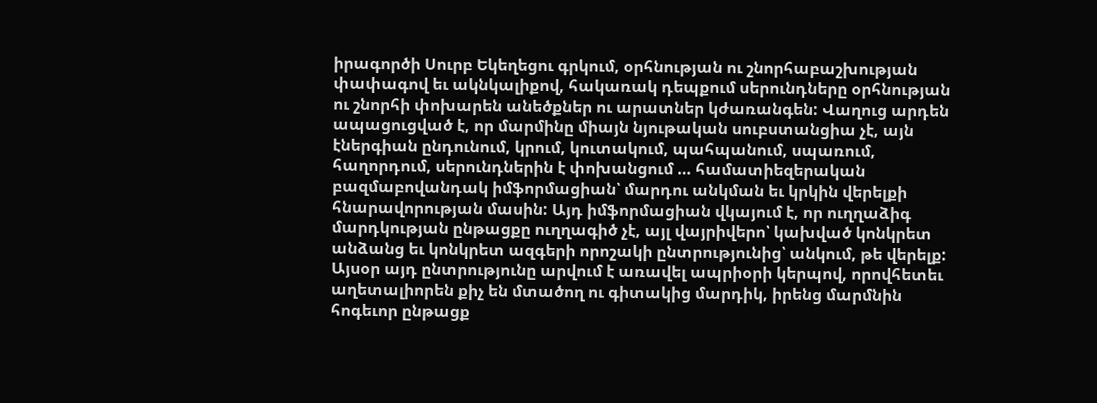իրագործի Սուրբ Եկեղեցու գրկում, օրհնության ու շնորհաբաշխության փափագով եւ ակնկալիքով, հակառակ դեպքում սերունդները օրհնության ու շնորհի փոխարեն անեծքներ ու արատներ կժառանգեն: Վաղուց արդեն ապացուցված է, որ մարմինը միայն նյութական սուբստանցիա չէ, այն էներգիան ընդունում, կրում, կուտակում, պահպանում, սպառում, հաղորդում, սերունդներին է փոխանցում … համատիեզերական բազմաբովանդակ իմֆորմացիան՝ մարդու անկման եւ կրկին վերելքի հնարավորության մասին: Այդ իմֆորմացիան վկայում է, որ ուղղաձիգ մարդկության ընթացքը ուղղագիծ չէ, այլ վայրիվերո՝ կախված կոնկրետ անձանց եւ կոնկրետ ազգերի որոշակի ընտրությունից՝ անկում, թե վերելք: Այսօր այդ ընտրությունը արվում է առավել ապրիօրի կերպով, որովհետեւ աղետալիորեն քիչ են մտածող ու գիտակից մարդիկ, իրենց մարմնին հոգեւոր ընթացք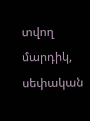տվող մարդիկ, սեփական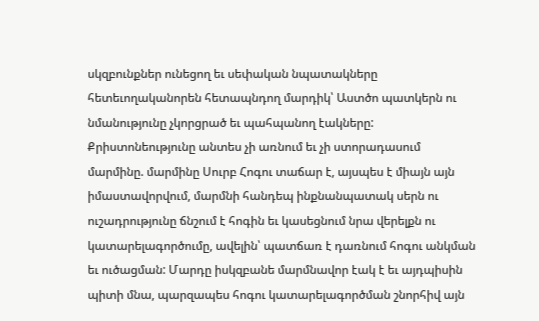սկզբունքներ ունեցող եւ սեփական նպատակները հետեւողականորեն հետապնդող մարդիկ՝ Աստծո պատկերն ու նմանությունը չկորցրած եւ պահպանող էակները: Քրիստոնեությունը անտես չի առնում եւ չի ստորադասում մարմինը. մարմինը Սուրբ Հոգու տաճար է, այսպես է միայն այն իմաստավորվում, մարմնի հանդեպ ինքնանպատակ սերն ու ուշադրությունը ճնշում է հոգին եւ կասեցնում նրա վերելքն ու կատարելագործումը, ավելին՝ պատճառ է դառնում հոգու անկման եւ ուծացման: Մարդը իսկզբանե մարմնավոր էակ է եւ այդպիսին պիտի մնա, պարզապես հոգու կատարելագործման շնորհիվ այն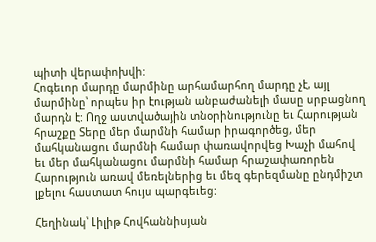պիտի վերափոխվի:
Հոգեւոր մարդը մարմինը արհամարհող մարդը չէ, այլ մարմինը՝ որպես իր էության անբաժանելի մասը սրբացնող մարդն է: Ողջ աստվածային տնօրինությունը եւ Հարության հրաշքը Տերը մեր մարմնի համար իրագործեց, մեր մահկանացու մարմնի համար փառավորվեց Խաչի մահով եւ մեր մահկանացու մարմնի համար հրաշափառորեն Հարություն առավ մեռելներից եւ մեզ գերեզմանը ընդմիշտ լքելու հաստատ հույս պարգեւեց:

Հեղինակ՝ Լիլիթ Հովհաննիսյան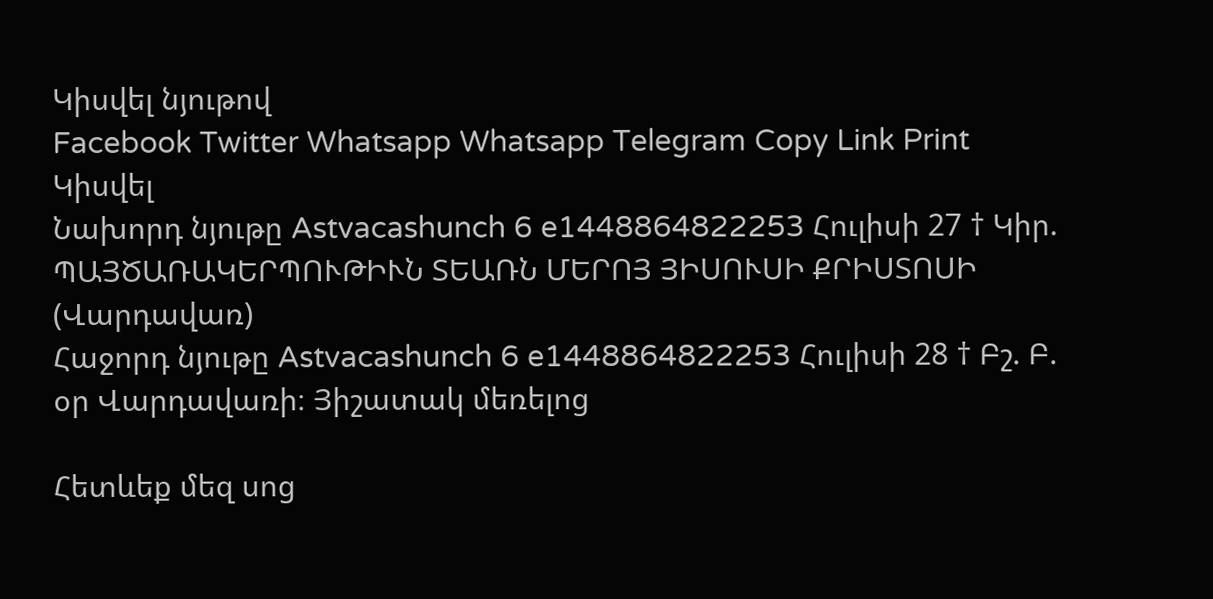Կիսվել նյութով
Facebook Twitter Whatsapp Whatsapp Telegram Copy Link Print
Կիսվել
Նախորդ նյութը Astvacashunch 6 e1448864822253 Հուլիսի 27 † Կիր. ՊԱՅԾԱՌԱԿԵՐՊՈՒԹԻՒՆ ՏԵԱՌՆ ՄԵՐՈՅ ՅԻՍՈՒՍԻ ՔՐԻՍՏՈՍԻ (Վարդավառ)
Հաջորդ նյութը Astvacashunch 6 e1448864822253 Հուլիսի 28 † Բշ. Բ. օր Վարդավառի։ Յիշատակ մեռելոց

Հետևեք մեզ սոց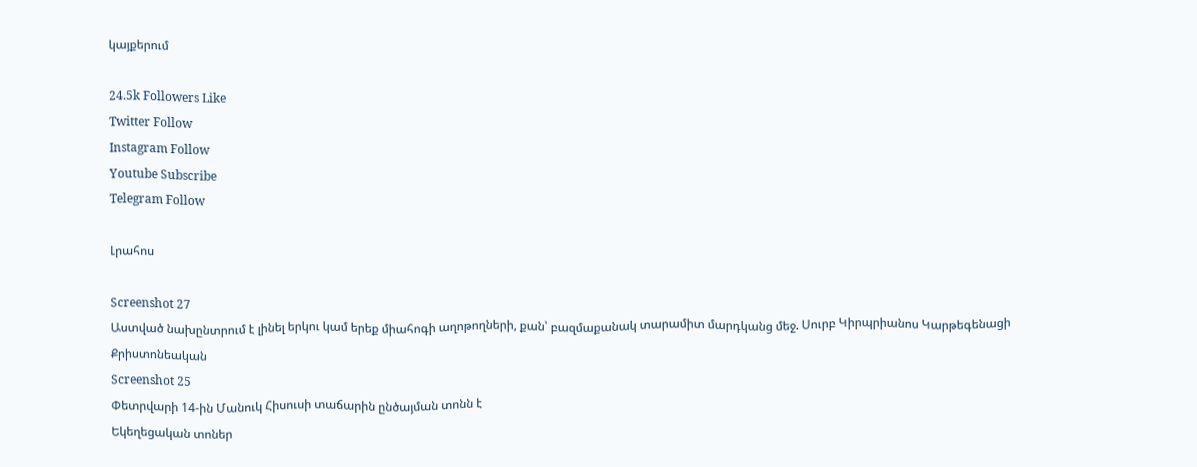կայքերում

24.5k Followers Like
Twitter Follow
Instagram Follow
Youtube Subscribe
Telegram Follow

Լրահոս

Screenshot 27
Աստված նախընտրում է լինել երկու կամ երեք միահոգի աղոթողների, քան՝ բազմաքանակ տարամիտ մարդկանց մեջ. Սուրբ Կիրպրիանոս Կարթեգենացի
Քրիստոնեական
Screenshot 25
Փետրվարի 14-ին Մանուկ Հիսուսի տաճարին ընծայման տոնն է
Եկեղեցական տոներ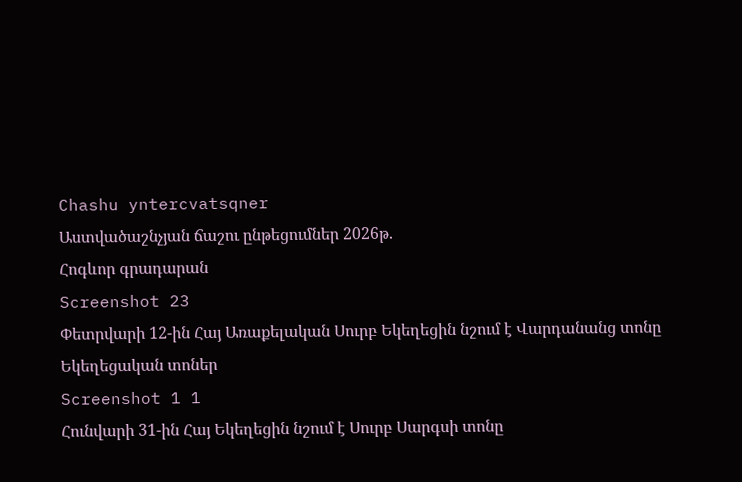Chashu yntercvatsqner
Աստվածաշնչյան ճաշու ընթեցումներ 2026թ.
Հոգևոր գրադարան
Screenshot 23
Փետրվարի 12-ին Հայ Առաքելական Սուրբ Եկեղեցին նշում է Վարդանանց տոնը
Եկեղեցական տոներ
Screenshot 1 1
Հունվարի 31-ին Հայ Եկեղեցին նշում է Սուրբ Սարգսի տոնը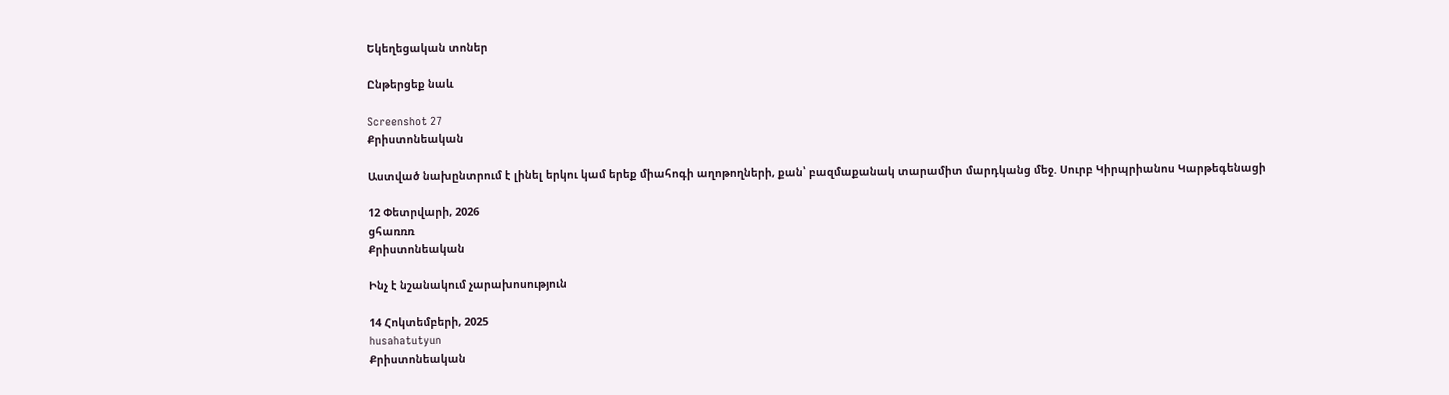Եկեղեցական տոներ

Ընթերցեք նաև

Screenshot 27
Քրիստոնեական

Աստված նախընտրում է լինել երկու կամ երեք միահոգի աղոթողների, քան՝ բազմաքանակ տարամիտ մարդկանց մեջ. Սուրբ Կիրպրիանոս Կարթեգենացի

12 Փետրվարի, 2026
ցհառռռ
Քրիստոնեական

Ինչ է նշանակում չարախոսություն

14 Հոկտեմբերի, 2025
husahatutyun
Քրիստոնեական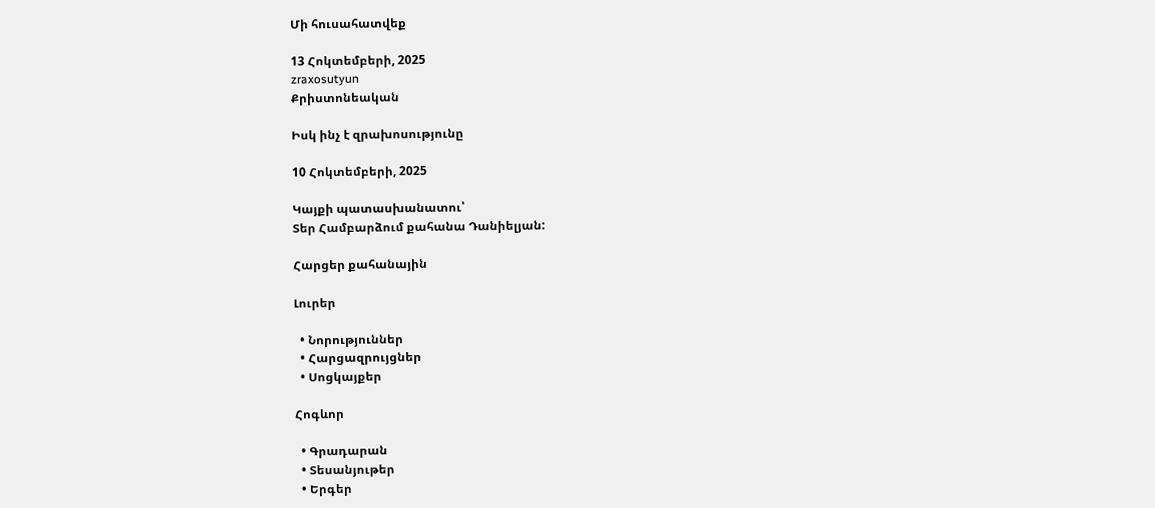Մի հուսահատվեք

13 Հոկտեմբերի, 2025
zraxosutyun
Քրիստոնեական

Իսկ ինչ է զրախոսությունը

10 Հոկտեմբերի, 2025

Կայքի պատասխանատու՝
Տեր Համբարձում քահանա Դանիելյան:

Հարցեր քահանային

Լուրեր

  • Նորություններ
  • Հարցազրույցներ
  • Սոցկայքեր

Հոգևոր

  • Գրադարան
  • Տեսանյութեր
  • Երգեր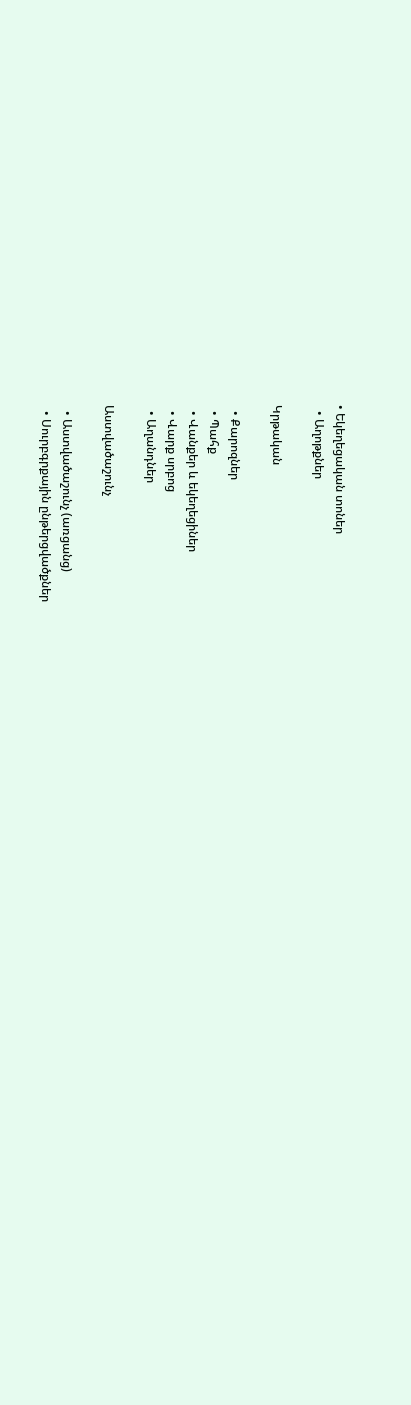• Եկեղեցական տոներ
  • Աղոթքներ

Կրթական

  • Քարոզներ
  • Պահք
  • Վանքեր և եկեղեցիներ
  • Վարք սրբոց
  • Աղանդներ

Աստվածաշունչ

  • Աստվածաշունչ (առցանց)
  • Սուրբգրքային ընթերցվածքներ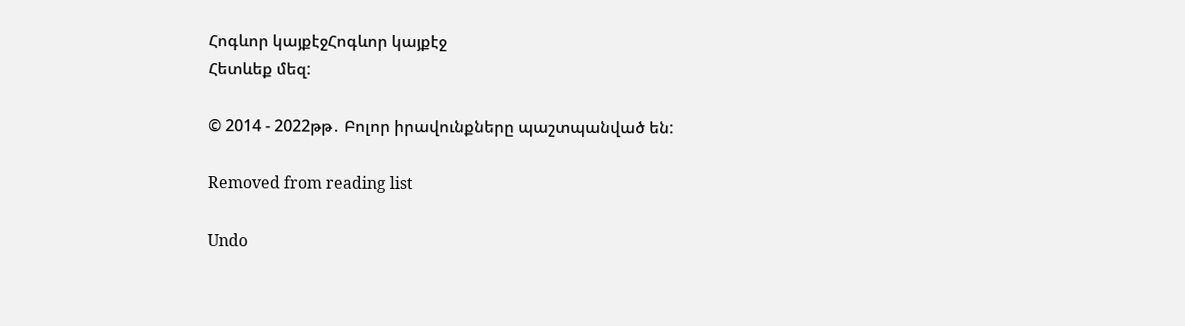Հոգևոր կայքէջՀոգևոր կայքէջ
Հետևեք մեզ:

© 2014 - 2022թթ․ Բոլոր իրավունքները պաշտպանված են:

Removed from reading list

Undo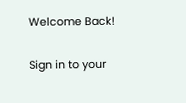Welcome Back!

Sign in to your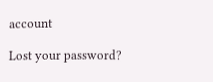account

Lost your password?